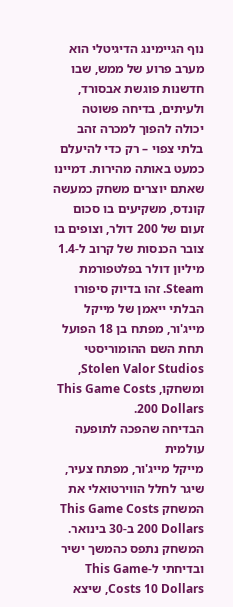נוף הגיימינג הדיגיטלי הוא מערב פרוע של ממש, שבו חדשנות פוגשת אבסורד, ולעיתים, בדיחה פשוטה יכולה להפוך למכרה זהב בלתי צפוי – רק כדי להיעלם כמעט באותה מהירות. דמיינו שאתם יוצרים משחק כמעשה קונדס, משקיעים בו סכום זעום של 200 דולר, וצופים בו צובר הכנסות של קרוב ל-1.4 מיליון דולר בפלטפורמת Steam. זהו בדיוק סיפורו הבלתי ייאמן של מייקל מייג'ור, מפתח בן 18 הפועל תחת השם ההומוריסטי Stolen Valor Studios, ומשחקו, This Game Costs 200 Dollars.
הבדיחה שהפכה לתופעה עולמית
מייקל מייג'ור, מפתח צעיר, שיגר לחלל הווירטואלי את המשחק This Game Costs 200 Dollars ב-30 בינואר. המשחק נתפס כהמשך ישיר ובדיחתי ל-This Game Costs 10 Dollars, שיצא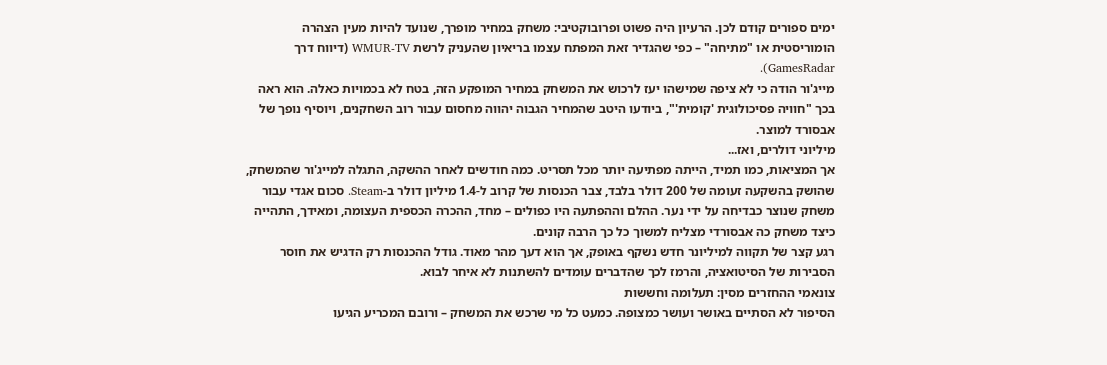ימים ספורים קודם לכן. הרעיון היה פשוט ופרובוקטיבי: משחק במחיר מופרך, שנועד להיות מעין הצהרה הומוריסטית או "מתיחה" – כפי שהגדיר זאת המפתח עצמו בריאיון שהעניק לרשת WMUR-TV (דיווח דרך GamesRadar).
מייג'ור הודה כי לא ציפה שמישהו יעז לרכוש את המשחק במחיר המופקע הזה, בטח לא בכמויות כאלה. הוא ראה בכך "חוויה פסיכולוגית 'קומית'", ביודעו היטב שהמחיר הגבוה יהווה מחסום עבור רוב השחקנים, ויוסיף נופך של אבסורד למוצר.
מיליוני דולרים, ואז...
אך המציאות, כמו תמיד, הייתה מפתיעה יותר מכל תסריט. כמה חודשים לאחר ההשקה, התגלה למייג'ור שהמשחק, שהושק בהשקעה זעומה של 200 דולר בלבד, צבר הכנסות של קרוב ל-1.4 מיליון דולר ב-Steam. סכום אגדי עבור משחק שנוצר כבדיחה על ידי נער. ההלם וההפתעה היו כפולים – מחד, ההכרה הכספית העצומה, ומאידך, התהייה כיצד משחק כה אבסורדי מצליח למשוך כל כך הרבה קונים.
רגע קצר של תקווה למיליונר חדש נשקף באופק, אך הוא דעך מהר מאוד. גודל ההכנסות רק הדגיש את חוסר הסבירות של הסיטואציה, והרמז לכך שהדברים עומדים להשתנות לא איחר לבוא.
צונאמי ההחזרים מסין: תעלומה וחששות
הסיפור לא הסתיים באושר ועושר כמצופה. כמעט כל מי שרכש את המשחק – ורובם המכריע הגיעו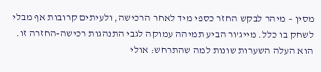מסין – מיהר לבקש החזר כספי מיד לאחר הרכישה, ולעיתים קרובות אף מבלי לשחק בו כלל. מייג'ור הביע תמיהה עמוקה לגבי התנהגות רכישה-החזרה זו. הוא העלה השערות שונות למה שהתרחש: אולי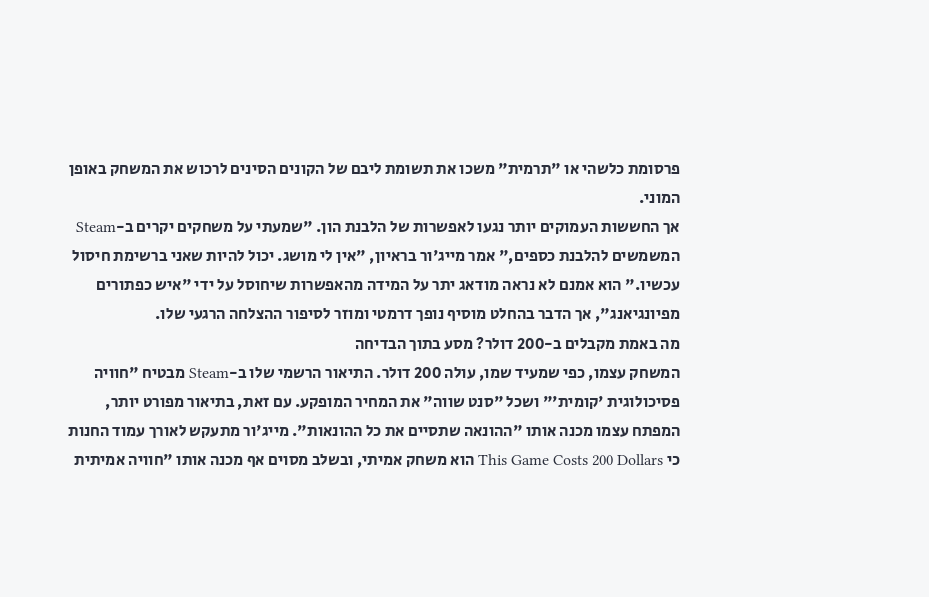פרסומת כלשהי או "תרמית" משכו את תשומת ליבם של הקונים הסינים לרכוש את המשחק באופן המוני.
אך החששות העמוקים יותר נגעו לאפשרות של הלבנת הון. "שמעתי על משחקים יקרים ב-Steam המשמשים להלבנת כספים," אמר מייג'ור בראיון, "אין לי מושג. יכול להיות שאני ברשימת חיסול עכשיו." הוא אמנם לא נראה מודאג יתר על המידה מהאפשרות שיחוסל על ידי "איש כפתורים מפיונגיאנג", אך הדבר בהחלט מוסיף נופך דרמטי ומוזר לסיפור ההצלחה הרגעי שלו.
מה באמת מקבלים ב-200 דולר? מסע בתוך הבדיחה
המשחק עצמו, כפי שמעיד שמו, עולה 200 דולר. התיאור הרשמי שלו ב-Steam מבטיח "חוויה פסיכולוגית 'קומית'" ושכל "סנט שווה" את המחיר המופקע. עם זאת, בתיאור מפורט יותר, המפתח עצמו מכנה אותו "ההונאה שתסיים את כל ההונאות". מייג'ור מתעקש לאורך עמוד החנות כי This Game Costs 200 Dollars הוא משחק אמיתי, ובשלב מסוים אף מכנה אותו "חוויה אמיתית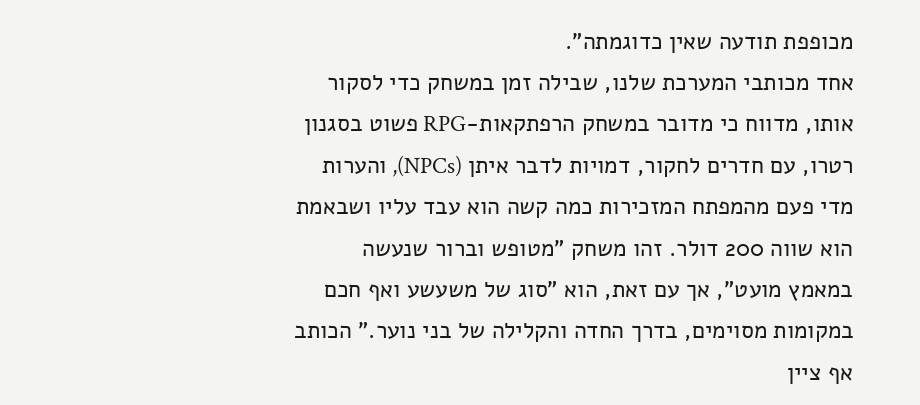מכופפת תודעה שאין כדוגמתה".
אחד מכותבי המערכת שלנו, שבילה זמן במשחק כדי לסקור אותו, מדווח כי מדובר במשחק הרפתקאות-RPG פשוט בסגנון רטרו, עם חדרים לחקור, דמויות לדבר איתן (NPCs), והערות מדי פעם מהמפתח המזכירות כמה קשה הוא עבד עליו ושבאמת הוא שווה 200 דולר. זהו משחק "מטופש וברור שנעשה במאמץ מועט", אך עם זאת, הוא "סוג של משעשע ואף חכם במקומות מסוימים, בדרך החדה והקלילה של בני נוער." הכותב אף ציין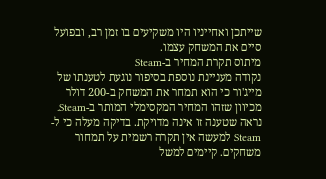שייתכן ואחייניו היו משקיעים בו זמן רב, ובפועל סיים את המשחק עצמו.
מיתוס תקרת המחיר ב-Steam
נקודה מעניינת נוספת בסיפור נוגעת לטענתו של מייג'ור כי הוא תמחר את המשחק ב-200 דולר מכיוון שזהו המחיר המקסימלי המותר ב-Steam. נראה שטענה זו אינה מדויקת. בדיקה מעלה כי ל-Steam למעשה אין תקרה רשמית על תמחור משחקים. קיימים למשל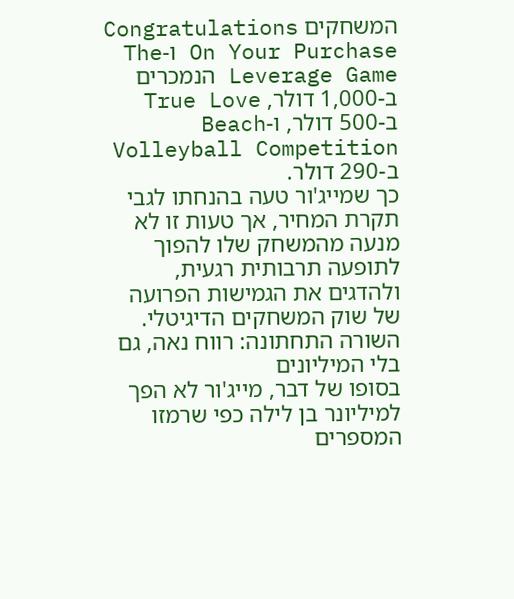המשחקים Congratulations On Your Purchase ו-The Leverage Game הנמכרים ב-1,000 דולר, True Love ב-500 דולר, ו-Beach Volleyball Competition ב-290 דולר.
כך שמייג'ור טעה בהנחתו לגבי תקרת המחיר, אך טעות זו לא מנעה מהמשחק שלו להפוך לתופעה תרבותית רגעית, ולהדגים את הגמישות הפרועה של שוק המשחקים הדיגיטלי.
השורה התחתונה: רווח נאה, גם בלי המיליונים
בסופו של דבר, מייג'ור לא הפך למיליונר בן לילה כפי שרמזו המספרים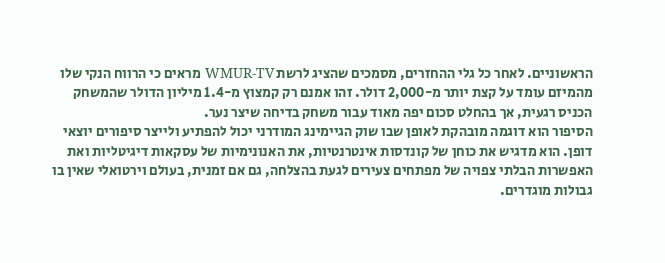הראשוניים. לאחר כל גלי ההחזרים, מסמכים שהציג לרשת WMUR-TV מראים כי הרווח הנקי שלו מהמיזם עומד על קצת יותר מ-2,000 דולר. זהו אמנם רק קמצוץ מ-1.4 מיליון הדולר שהמשחק הכניס רגעית, אך בהחלט סכום יפה מאוד עבור משחק בדיחה שיצר נער.
הסיפור הוא דוגמה מובהקת לאופן שבו שוק הגיימינג המודרני יכול להפתיע ולייצר סיפורים יוצאי דופן. הוא מדגיש את כוחן של קונדסות אינטרנטיות, את האנונימיות של עסקאות דיגיטליות ואת האפשרות הבלתי צפויה של מפתחים צעירים לגעת בהצלחה, גם אם זמנית, בעולם וירטואלי שאין בו גבולות מוגדרים.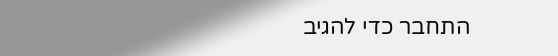התחבר כדי להגיב